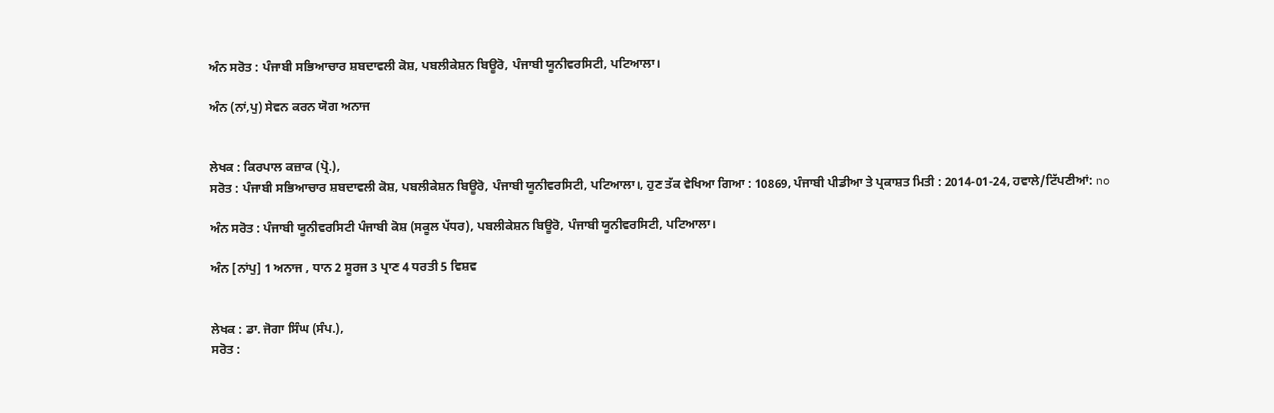ਅੰਨ ਸਰੋਤ : ਪੰਜਾਬੀ ਸਭਿਆਚਾਰ ਸ਼ਬਦਾਵਲੀ ਕੋਸ਼, ਪਬਲੀਕੇਸ਼ਨ ਬਿਊਰੋ, ਪੰਜਾਬੀ ਯੂਨੀਵਰਸਿਟੀ, ਪਟਿਆਲਾ।

ਅੰਨ (ਨਾਂ,ਪੁ) ਸੇਵਨ ਕਰਨ ਯੋਗ ਅਨਾਜ


ਲੇਖਕ : ਕਿਰਪਾਲ ਕਜ਼ਾਕ (ਪ੍ਰੋ.),
ਸਰੋਤ : ਪੰਜਾਬੀ ਸਭਿਆਚਾਰ ਸ਼ਬਦਾਵਲੀ ਕੋਸ਼, ਪਬਲੀਕੇਸ਼ਨ ਬਿਊਰੋ, ਪੰਜਾਬੀ ਯੂਨੀਵਰਸਿਟੀ, ਪਟਿਆਲਾ।, ਹੁਣ ਤੱਕ ਵੇਖਿਆ ਗਿਆ : 10869, ਪੰਜਾਬੀ ਪੀਡੀਆ ਤੇ ਪ੍ਰਕਾਸ਼ਤ ਮਿਤੀ : 2014-01-24, ਹਵਾਲੇ/ਟਿੱਪਣੀਆਂ: no

ਅੰਨ ਸਰੋਤ : ਪੰਜਾਬੀ ਯੂਨੀਵਰਸਿਟੀ ਪੰਜਾਬੀ ਕੋਸ਼ (ਸਕੂਲ ਪੱਧਰ), ਪਬਲੀਕੇਸ਼ਨ ਬਿਊਰੋ, ਪੰਜਾਬੀ ਯੂਨੀਵਰਸਿਟੀ, ਪਟਿਆਲਾ।

ਅੰਨ [ਨਾਂਪੁ] 1 ਅਨਾਜ , ਧਾਨ 2 ਸੂਰਜ 3 ਪ੍ਰਾਣ 4 ਧਰਤੀ 5 ਵਿਸ਼ਵ


ਲੇਖਕ : ਡਾ. ਜੋਗਾ ਸਿੰਘ (ਸੰਪ.),
ਸਰੋਤ :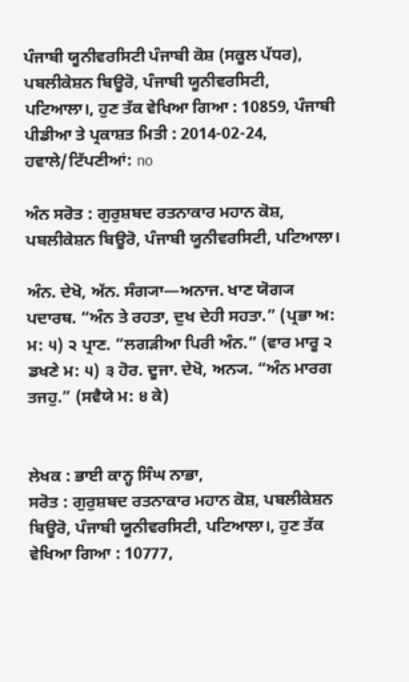ਪੰਜਾਬੀ ਯੂਨੀਵਰਸਿਟੀ ਪੰਜਾਬੀ ਕੋਸ਼ (ਸਕੂਲ ਪੱਧਰ), ਪਬਲੀਕੇਸ਼ਨ ਬਿਊਰੋ, ਪੰਜਾਬੀ ਯੂਨੀਵਰਸਿਟੀ, ਪਟਿਆਲਾ।, ਹੁਣ ਤੱਕ ਵੇਖਿਆ ਗਿਆ : 10859, ਪੰਜਾਬੀ ਪੀਡੀਆ ਤੇ ਪ੍ਰਕਾਸ਼ਤ ਮਿਤੀ : 2014-02-24, ਹਵਾਲੇ/ਟਿੱਪਣੀਆਂ: no

ਅੰਨ ਸਰੋਤ : ਗੁਰੁਸ਼ਬਦ ਰਤਨਾਕਾਰ ਮਹਾਨ ਕੋਸ਼, ਪਬਲੀਕੇਸ਼ਨ ਬਿਊਰੋ, ਪੰਜਾਬੀ ਯੂਨੀਵਰਸਿਟੀ, ਪਟਿਆਲਾ।

ਅੰਨ. ਦੇਖੋ, ਅੱਨ. ਸੰਗ੍ਯਾ—ਅਨਾਜ. ਖਾਣ ਯੋਗ੍ਯ ਪਦਾਰਥ. “ਅੰਨ ਤੇ ਰਹਤਾ, ਦੁਖ ਦੇਹੀ ਸਹਤਾ.” (ਪ੍ਰਭਾ ਅ: ਮ: ੫) ੨ ਪ੍ਰਾਣ. “ਲਗੜੀਆ ਪਿਰੀ ਅੰਨ.” (ਵਾਰ ਮਾਰੂ ੨ ਡਖਣੇ ਮ: ੫) ੩ ਹੋਰ. ਦੂਜਾ. ਦੇਖੋ, ਅਨ੍ਯ. “ਅੰਨ ਮਾਰਗ ਤਜਹੁ.” (ਸਵੈਯੇ ਮ: ੪ ਕੇ)


ਲੇਖਕ : ਭਾਈ ਕਾਨ੍ਹ ਸਿੰਘ ਨਾਭਾ,
ਸਰੋਤ : ਗੁਰੁਸ਼ਬਦ ਰਤਨਾਕਾਰ ਮਹਾਨ ਕੋਸ਼, ਪਬਲੀਕੇਸ਼ਨ ਬਿਊਰੋ, ਪੰਜਾਬੀ ਯੂਨੀਵਰਸਿਟੀ, ਪਟਿਆਲਾ।, ਹੁਣ ਤੱਕ ਵੇਖਿਆ ਗਿਆ : 10777,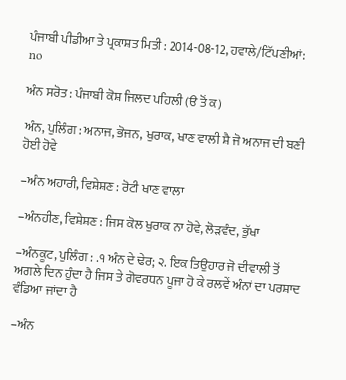ਪੰਜਾਬੀ ਪੀਡੀਆ ਤੇ ਪ੍ਰਕਾਸ਼ਤ ਮਿਤੀ : 2014-08-12, ਹਵਾਲੇ/ਟਿੱਪਣੀਆਂ: no

ਅੰਨ ਸਰੋਤ : ਪੰਜਾਬੀ ਕੋਸ਼ ਜਿਲਦ ਪਹਿਲੀ (ੳ ਤੋਂ ਕ)

ਅੰਨ, ਪੁਲਿੰਗ : ਅਨਾਜ, ਭੋਜਨ, ਖੁਰਾਕ, ਖਾਣ ਵਾਲੀ ਸ਼ੈ ਜੋ ਅਨਾਜ ਦੀ ਬਣੀ ਹੋਈ ਹੋਵੇ

–ਅੰਨ ਅਹਾਰੀ, ਵਿਸ਼ੇਸ਼ਣ : ਰੋਟੀ ਖਾਣ ਵਾਲਾ

–ਅੰਨਹੀਣ, ਵਿਸ਼ੇਸ਼ਣ : ਜਿਸ ਕੋਲ ਖੁਰਾਕ ਨਾ ਹੋਵੇ, ਲੋੜਵੰਦ, ਭੁੱਖਾ

–ਅੰਨਕੂਟ, ਪੁਲਿੰਗ : .੧ ਅੰਨ ਦੇ ਢੇਰ; ੨. ਇਕ ਤਿਉਹਾਰ ਜੋ ਦੀਵਾਲੀ ਤੋਂ ਅਗਲੇ ਦਿਨ ਹੁੰਦਾ ਹੈ ਜਿਸ ਤੇ ਗੋਵਰਧਨ ਪੂਜਾ ਹੋ ਕੇ ਰਲਵੇਂ ਅੰਨਾਂ ਦਾ ਪਰਸ਼ਾਦ ਵੰਡਿਆ ਜਾਂਦਾ ਹੈ

–ਅੰਨ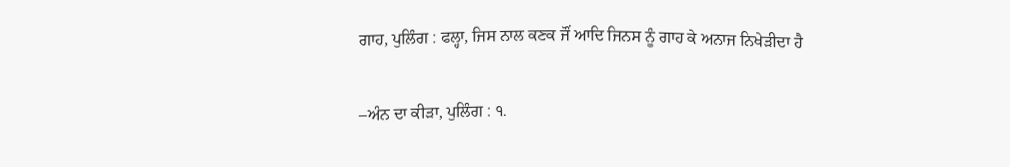ਗਾਹ, ਪੁਲਿੰਗ : ਫਲ੍ਹਾ, ਜਿਸ ਨਾਲ ਕਣਕ ਜੌਂ ਆਦਿ ਜਿਨਸ ਨੂੰ ਗਾਹ ਕੇ ਅਨਾਜ ਨਿਖੇੜੀਦਾ ਹੈ

–ਅੰਨ ਦਾ ਕੀੜਾ, ਪੁਲਿੰਗ : ੧.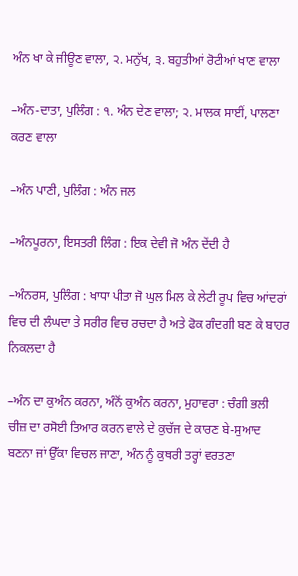ਅੰਨ ਖਾ ਕੇ ਜੀਊਣ ਵਾਲਾ, ੨. ਮਨੁੱਖ, ੩. ਬਹੁਤੀਆਂ ਰੋਟੀਆਂ ਖਾਣ ਵਾਲਾ

–ਅੰਨ-ਦਾਤਾ, ਪੁਲਿੰਗ : ੧. ਅੰਨ ਦੇਣ ਵਾਲਾ; ੨. ਮਾਲਕ ਸਾਈਂ, ਪਾਲਣਾ ਕਰਣ ਵਾਲਾ

–ਅੰਨ ਪਾਣੀ, ਪੁਲਿੰਗ : ਅੰਨ ਜਲ

–ਅੰਨਪੂਰਨਾ, ਇਸਤਰੀ ਲਿੰਗ : ਇਕ ਦੇਵੀ ਜੋ ਅੰਨ ਦੇਂਦੀ ਹੈ

–ਅੰਨਰਸ, ਪੁਲਿੰਗ : ਖਾਧਾ ਪੀਤਾ ਜੋ ਘੁਲ ਮਿਲ ਕੇ ਲੇਟੀ ਰੂਪ ਵਿਚ ਆਂਦਰਾਂ ਵਿਚ ਦੀ ਲੰਘਦਾ ਤੇ ਸਰੀਰ ਵਿਚ ਰਚਦਾ ਹੈ ਅਤੇ ਫੋਕ ਗੰਦਗੀ ਬਣ ਕੇ ਬਾਹਰ ਨਿਕਲਦਾ ਹੈ

–ਅੰਨ ਦਾ ਕੁਅੰਨ ਕਰਨਾ, ਅੰਨੋਂ ਕੁਅੰਨ ਕਰਨਾ, ਮੁਹਾਵਰਾ : ਚੰਗੀ ਭਲੀ ਚੀਜ਼ ਦਾ ਰਸੋਈ ਤਿਆਰ ਕਰਨ ਵਾਲੇ ਦੇ ਕੁਚੱਜ ਦੇ ਕਾਰਣ ਬੇ-ਸੁਆਦ ਬਣਨਾ ਜਾਂ ਉੱਕਾ ਵਿਚਲ ਜਾਣਾ, ਅੰਨ ਨੂੰ ਕੁਥਰੀ ਤਰ੍ਹਾਂ ਵਰਤਣਾ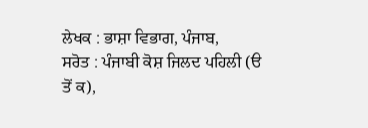ਲੇਖਕ : ਭਾਸ਼ਾ ਵਿਭਾਗ, ਪੰਜਾਬ,
ਸਰੋਤ : ਪੰਜਾਬੀ ਕੋਸ਼ ਜਿਲਦ ਪਹਿਲੀ (ੳ ਤੋਂ ਕ),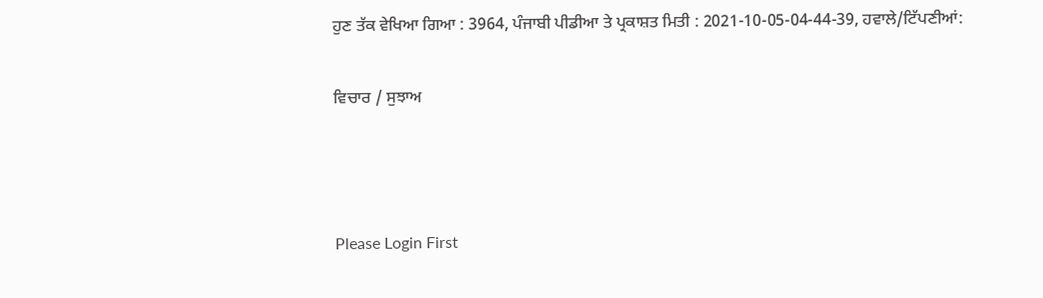ਹੁਣ ਤੱਕ ਵੇਖਿਆ ਗਿਆ : 3964, ਪੰਜਾਬੀ ਪੀਡੀਆ ਤੇ ਪ੍ਰਕਾਸ਼ਤ ਮਿਤੀ : 2021-10-05-04-44-39, ਹਵਾਲੇ/ਟਿੱਪਣੀਆਂ:

ਵਿਚਾਰ / ਸੁਝਾਅ



Please Login First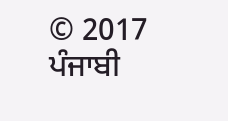© 2017 ਪੰਜਾਬੀ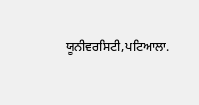ਯੂਨੀਵਰਸਿਟੀ,ਪਟਿਆਲਾ.